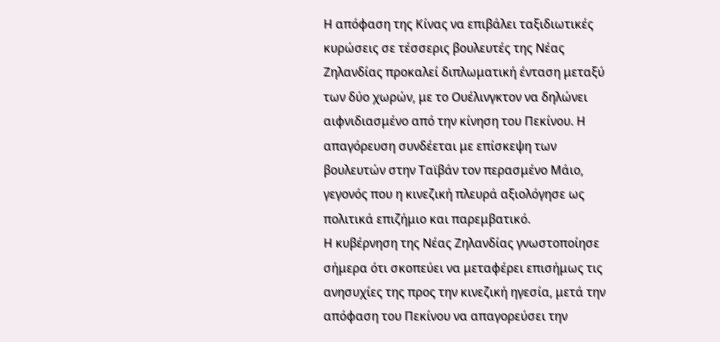Η απόφαση της Κίνας να επιβάλει ταξιδιωτικές κυρώσεις σε τέσσερις βουλευτές της Νέας Ζηλανδίας προκαλεί διπλωματική ένταση μεταξύ των δύο χωρών, με το Ουέλινγκτον να δηλώνει αιφνιδιασμένο από την κίνηση του Πεκίνου. Η απαγόρευση συνδέεται με επίσκεψη των βουλευτών στην Ταϊβάν τον περασμένο Μάιο, γεγονός που η κινεζική πλευρά αξιολόγησε ως πολιτικά επιζήμιο και παρεμβατικό.
Η κυβέρνηση της Νέας Ζηλανδίας γνωστοποίησε σήμερα ότι σκοπεύει να μεταφέρει επισήμως τις ανησυχίες της προς την κινεζική ηγεσία, μετά την απόφαση του Πεκίνου να απαγορεύσει την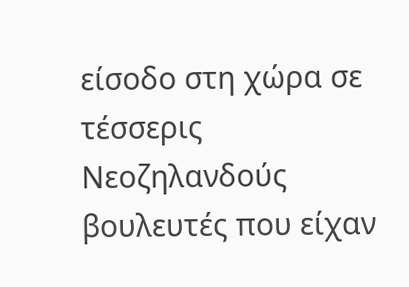είσοδο στη χώρα σε τέσσερις Νεοζηλανδούς βουλευτές που είχαν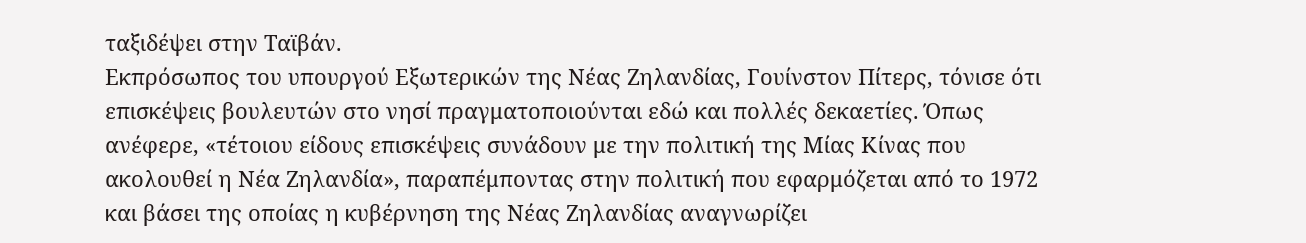ταξιδέψει στην Ταϊβάν.
Εκπρόσωπος του υπουργού Εξωτερικών της Νέας Ζηλανδίας, Γουίνστον Πίτερς, τόνισε ότι επισκέψεις βουλευτών στο νησί πραγματοποιούνται εδώ και πολλές δεκαετίες. Όπως ανέφερε, «τέτοιου είδους επισκέψεις συνάδουν με την πολιτική της Μίας Κίνας που ακολουθεί η Νέα Ζηλανδία», παραπέμποντας στην πολιτική που εφαρμόζεται από το 1972 και βάσει της οποίας η κυβέρνηση της Νέας Ζηλανδίας αναγνωρίζει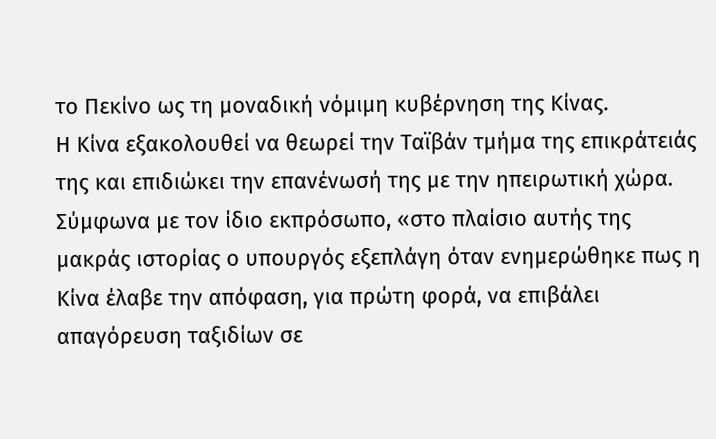το Πεκίνο ως τη μοναδική νόμιμη κυβέρνηση της Κίνας.
Η Κίνα εξακολουθεί να θεωρεί την Ταϊβάν τμήμα της επικράτειάς της και επιδιώκει την επανένωσή της με την ηπειρωτική χώρα.
Σύμφωνα με τον ίδιο εκπρόσωπο, «στο πλαίσιο αυτής της μακράς ιστορίας ο υπουργός εξεπλάγη όταν ενημερώθηκε πως η Κίνα έλαβε την απόφαση, για πρώτη φορά, να επιβάλει απαγόρευση ταξιδίων σε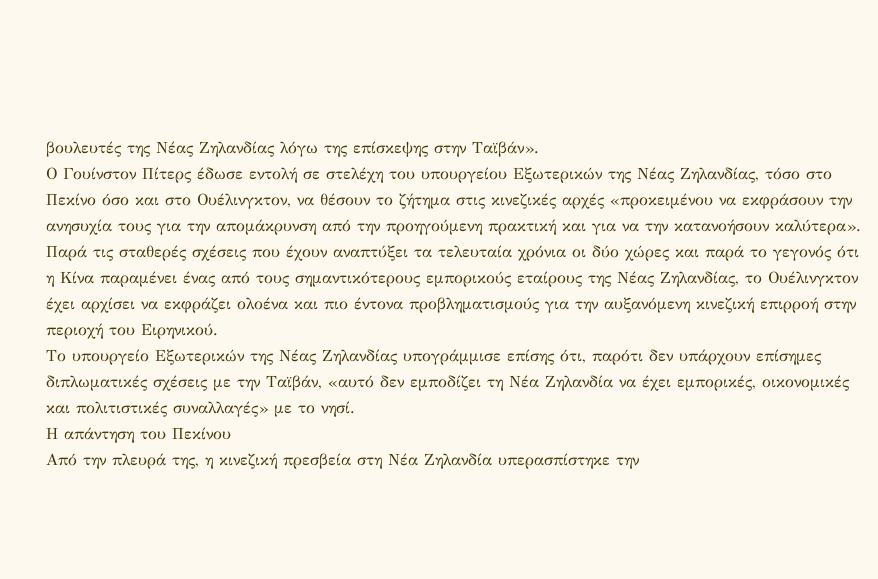βουλευτές της Νέας Ζηλανδίας λόγω της επίσκεψης στην Ταϊβάν».
Ο Γουίνστον Πίτερς έδωσε εντολή σε στελέχη του υπουργείου Εξωτερικών της Νέας Ζηλανδίας, τόσο στο Πεκίνο όσο και στο Ουέλινγκτον, να θέσουν το ζήτημα στις κινεζικές αρχές «προκειμένου να εκφράσουν την ανησυχία τους για την απομάκρυνση από την προηγούμενη πρακτική και για να την κατανοήσουν καλύτερα».
Παρά τις σταθερές σχέσεις που έχουν αναπτύξει τα τελευταία χρόνια οι δύο χώρες και παρά το γεγονός ότι η Κίνα παραμένει ένας από τους σημαντικότερους εμπορικούς εταίρους της Νέας Ζηλανδίας, το Ουέλινγκτον έχει αρχίσει να εκφράζει ολοένα και πιο έντονα προβληματισμούς για την αυξανόμενη κινεζική επιρροή στην περιοχή του Ειρηνικού.
Το υπουργείο Εξωτερικών της Νέας Ζηλανδίας υπογράμμισε επίσης ότι, παρότι δεν υπάρχουν επίσημες διπλωματικές σχέσεις με την Ταϊβάν, «αυτό δεν εμποδίζει τη Νέα Ζηλανδία να έχει εμπορικές, οικονομικές και πολιτιστικές συναλλαγές» με το νησί.
Η απάντηση του Πεκίνου
Από την πλευρά της, η κινεζική πρεσβεία στη Νέα Ζηλανδία υπερασπίστηκε την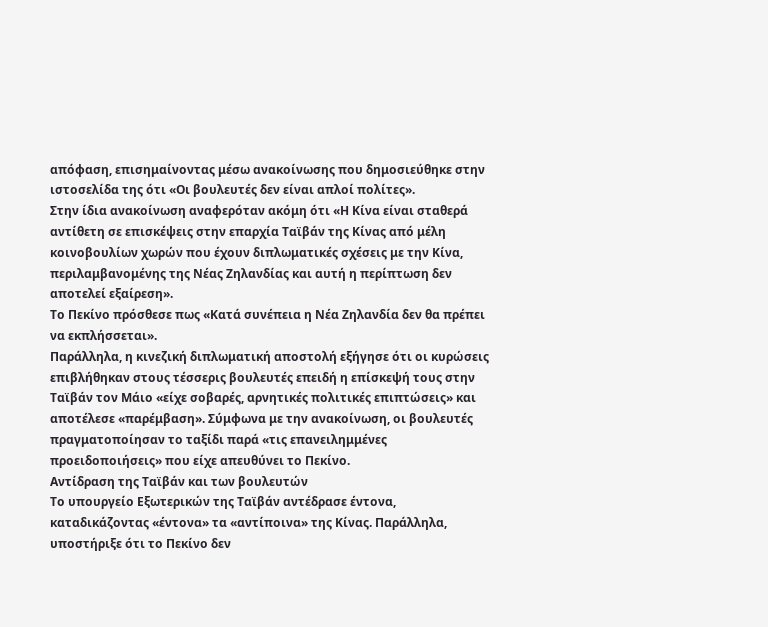απόφαση, επισημαίνοντας μέσω ανακοίνωσης που δημοσιεύθηκε στην ιστοσελίδα της ότι «Οι βουλευτές δεν είναι απλοί πολίτες».
Στην ίδια ανακοίνωση αναφερόταν ακόμη ότι «Η Κίνα είναι σταθερά αντίθετη σε επισκέψεις στην επαρχία Ταϊβάν της Κίνας από μέλη κοινοβουλίων χωρών που έχουν διπλωματικές σχέσεις με την Κίνα, περιλαμβανομένης της Νέας Ζηλανδίας και αυτή η περίπτωση δεν αποτελεί εξαίρεση».
Το Πεκίνο πρόσθεσε πως «Κατά συνέπεια η Νέα Ζηλανδία δεν θα πρέπει να εκπλήσσεται».
Παράλληλα, η κινεζική διπλωματική αποστολή εξήγησε ότι οι κυρώσεις επιβλήθηκαν στους τέσσερις βουλευτές επειδή η επίσκεψή τους στην Ταϊβάν τον Μάιο «είχε σοβαρές, αρνητικές πολιτικές επιπτώσεις» και αποτέλεσε «παρέμβαση». Σύμφωνα με την ανακοίνωση, οι βουλευτές πραγματοποίησαν το ταξίδι παρά «τις επανειλημμένες προειδοποιήσεις» που είχε απευθύνει το Πεκίνο.
Αντίδραση της Ταϊβάν και των βουλευτών
Το υπουργείο Εξωτερικών της Ταϊβάν αντέδρασε έντονα, καταδικάζοντας «έντονα» τα «αντίποινα» της Κίνας. Παράλληλα, υποστήριξε ότι το Πεκίνο δεν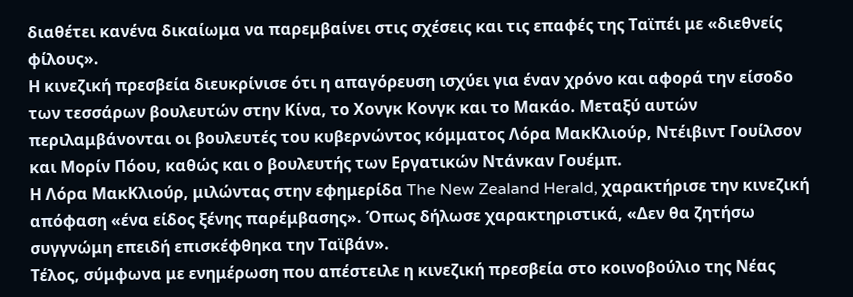διαθέτει κανένα δικαίωμα να παρεμβαίνει στις σχέσεις και τις επαφές της Ταϊπέι με «διεθνείς φίλους».
Η κινεζική πρεσβεία διευκρίνισε ότι η απαγόρευση ισχύει για έναν χρόνο και αφορά την είσοδο των τεσσάρων βουλευτών στην Κίνα, το Χονγκ Κονγκ και το Μακάο. Μεταξύ αυτών περιλαμβάνονται οι βουλευτές του κυβερνώντος κόμματος Λόρα ΜακΚλιούρ, Ντέιβιντ Γουίλσον και Μορίν Πόου, καθώς και ο βουλευτής των Εργατικών Ντάνκαν Γουέμπ.
Η Λόρα ΜακΚλιούρ, μιλώντας στην εφημερίδα The New Zealand Herald, χαρακτήρισε την κινεζική απόφαση «ένα είδος ξένης παρέμβασης». Όπως δήλωσε χαρακτηριστικά, «Δεν θα ζητήσω συγγνώμη επειδή επισκέφθηκα την Ταϊβάν».
Τέλος, σύμφωνα με ενημέρωση που απέστειλε η κινεζική πρεσβεία στο κοινοβούλιο της Νέας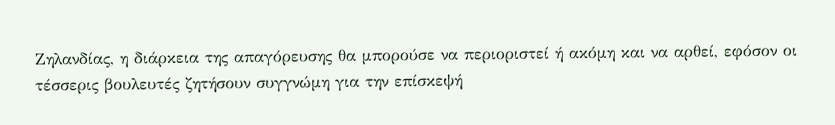Ζηλανδίας, η διάρκεια της απαγόρευσης θα μπορούσε να περιοριστεί ή ακόμη και να αρθεί, εφόσον οι τέσσερις βουλευτές ζητήσουν συγγνώμη για την επίσκεψή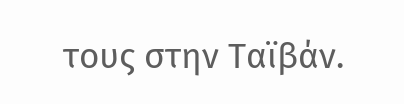τους στην Ταϊβάν.